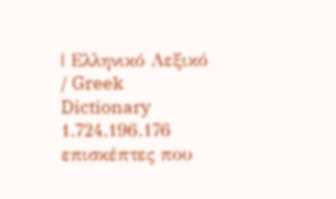| Ελληνικό Λεξικό / Greek Dictionary 1.724.196.176 επισκέπτες που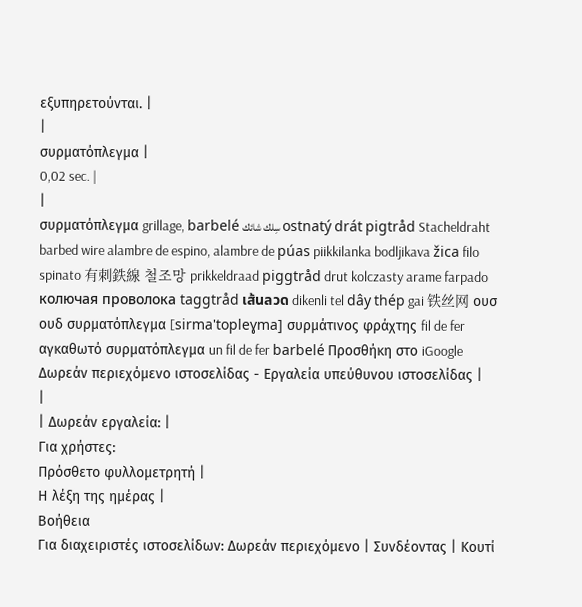εξυπηρετούνται. |
|
συρματόπλεγμα |
0,02 sec. |
|
συρματόπλεγμα grillage, barbelé سِلك شائك ostnatý drát pigtråd Stacheldraht barbed wire alambre de espino, alambre de púas piikkilanka bodljikava žica filo spinato 有刺鉄線 철조망 prikkeldraad piggtråd drut kolczasty arame farpado колючая проволока taggtråd เส้นลวด dikenli tel dây thép gai 铁丝网 ουσ ουδ συρματόπλεγμα [sirma'topleɣma] συρμάτινος φράχτης fil de fer αγκαθωτό συρματόπλεγμα un fil de fer barbelé Προσθήκη στο iGoogle Δωρεάν περιεχόμενο ιστοσελίδας - Εργαλεία υπεύθυνου ιστοσελίδας |
|
| Δωρεάν εργαλεία: |
Για χρήστες:
Πρόσθετο φυλλομετρητή |
Η λέξη της ημέρας |
Βοήθεια
Για διαχειριστές ιστοσελίδων: Δωρεάν περιεχόμενο | Συνδέοντας | Κουτί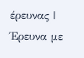έρευνας | Έρευνα με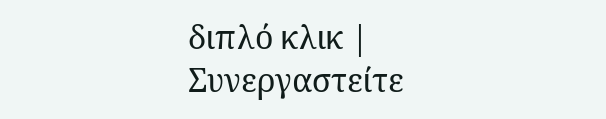διπλό κλικ | Συνεργαστείτε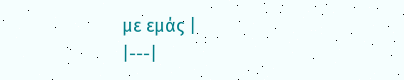με εμάς |
|---|